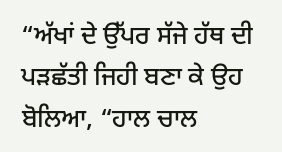“ਅੱਖਾਂ ਦੇ ਉੱਪਰ ਸੱਜੇ ਹੱਥ ਦੀ ਪੜਛੱਤੀ ਜਿਹੀ ਬਣਾ ਕੇ ਉਹ ਬੋਲਿਆ, “ਹਾਲ ਚਾਲ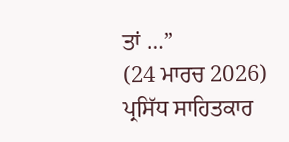ਤਾਂ …”
(24 ਮਾਰਚ 2026)
ਪ੍ਰਸਿੱਧ ਸਾਹਿਤਕਾਰ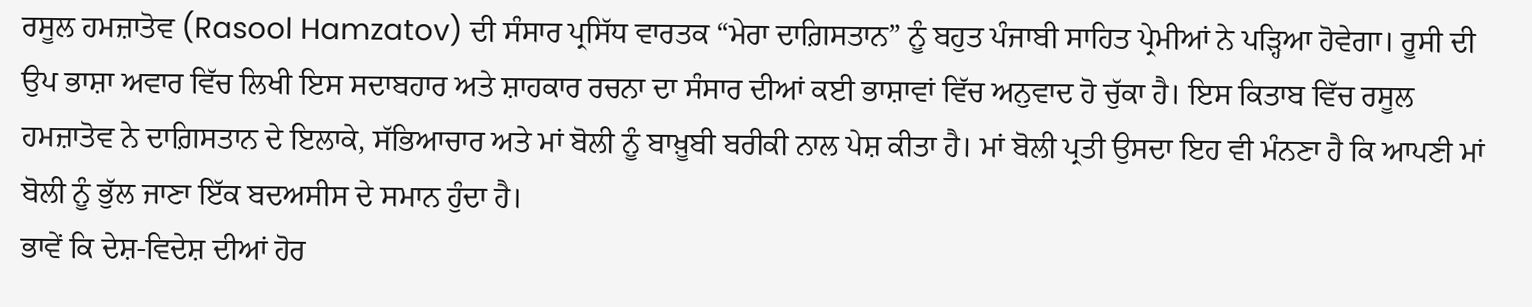ਰਸੂਲ ਹਮਜ਼ਾਤੋਵ (Rasool Hamzatov) ਦੀ ਸੰਸਾਰ ਪ੍ਰਸਿੱਧ ਵਾਰਤਕ “ਮੇਰਾ ਦਾਗ਼ਿਸਤਾਨ” ਨੂੰ ਬਹੁਤ ਪੰਜਾਬੀ ਸਾਹਿਤ ਪ੍ਰੇਮੀਆਂ ਨੇ ਪੜ੍ਹਿਆ ਹੋਵੇਗਾ। ਰੂਸੀ ਦੀ ਉਪ ਭਾਸ਼ਾ ਅਵਾਰ ਵਿੱਚ ਲਿਖੀ ਇਸ ਸਦਾਬਹਾਰ ਅਤੇ ਸ਼ਾਹਕਾਰ ਰਚਨਾ ਦਾ ਸੰਸਾਰ ਦੀਆਂ ਕਈ ਭਾਸ਼ਾਵਾਂ ਵਿੱਚ ਅਨੁਵਾਦ ਹੋ ਚੁੱਕਾ ਹੈ। ਇਸ ਕਿਤਾਬ ਵਿੱਚ ਰਸੂਲ ਹਮਜ਼ਾਤੋਵ ਨੇ ਦਾਗ਼ਿਸਤਾਨ ਦੇ ਇਲਾਕੇ, ਸੱਭਿਆਚਾਰ ਅਤੇ ਮਾਂ ਬੋਲੀ ਨੂੰ ਬਾਖ਼ੂਬੀ ਬਰੀਕੀ ਨਾਲ ਪੇਸ਼ ਕੀਤਾ ਹੈ। ਮਾਂ ਬੋਲੀ ਪ੍ਰਤੀ ਉਸਦਾ ਇਹ ਵੀ ਮੰਨਣਾ ਹੈ ਕਿ ਆਪਣੀ ਮਾਂ ਬੋਲੀ ਨੂੰ ਭੁੱਲ ਜਾਣਾ ਇੱਕ ਬਦਅਸੀਸ ਦੇ ਸਮਾਨ ਹੁੰਦਾ ਹੈ।
ਭਾਵੇਂ ਕਿ ਦੇਸ਼-ਵਿਦੇਸ਼ ਦੀਆਂ ਹੋਰ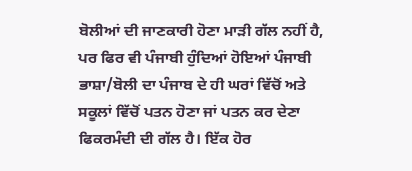ਬੋਲੀਆਂ ਦੀ ਜਾਣਕਾਰੀ ਹੋਣਾ ਮਾੜੀ ਗੱਲ ਨਹੀਂ ਹੈ, ਪਰ ਫਿਰ ਵੀ ਪੰਜਾਬੀ ਹੁੰਦਿਆਂ ਹੋਇਆਂ ਪੰਜਾਬੀ ਭਾਸ਼ਾ/ਬੋਲੀ ਦਾ ਪੰਜਾਬ ਦੇ ਹੀ ਘਰਾਂ ਵਿੱਚੋਂ ਅਤੇ ਸਕੂਲਾਂ ਵਿੱਚੋਂ ਪਤਨ ਹੋਣਾ ਜਾਂ ਪਤਨ ਕਰ ਦੇਣਾ ਫਿਕਰਮੰਦੀ ਦੀ ਗੱਲ ਹੈ। ਇੱਕ ਹੋਰ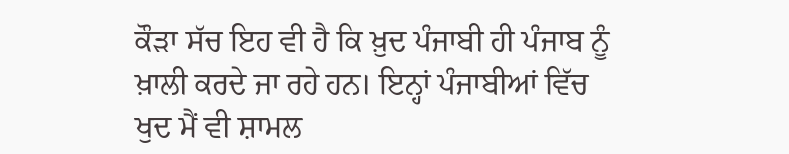ਕੌੜਾ ਸੱਚ ਇਹ ਵੀ ਹੈ ਕਿ ਖ਼ੁਦ ਪੰਜਾਬੀ ਹੀ ਪੰਜਾਬ ਨੂੰ ਖ਼ਾਲੀ ਕਰਦੇ ਜਾ ਰਹੇ ਹਨ। ਇਨ੍ਹਾਂ ਪੰਜਾਬੀਆਂ ਵਿੱਚ ਖੁਦ ਮੈਂ ਵੀ ਸ਼ਾਮਲ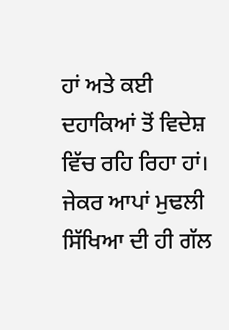ਹਾਂ ਅਤੇ ਕਈ ਦਹਾਕਿਆਂ ਤੋਂ ਵਿਦੇਸ਼ ਵਿੱਚ ਰਹਿ ਰਿਹਾ ਹਾਂ। ਜੇਕਰ ਆਪਾਂ ਮੁਢਲੀ ਸਿੱਖਿਆ ਦੀ ਹੀ ਗੱਲ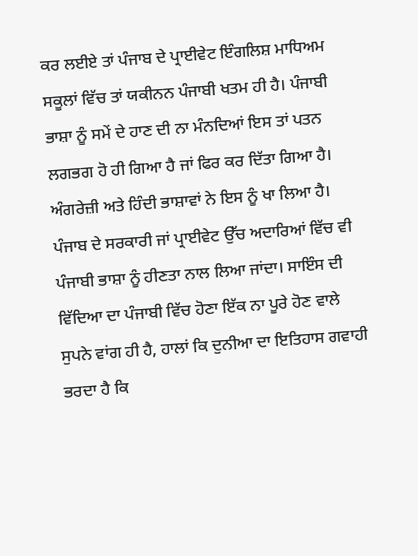ਕਰ ਲਈਏ ਤਾਂ ਪੰਜਾਬ ਦੇ ਪ੍ਰਾਈਵੇਟ ਇੰਗਲਿਸ਼ ਮਾਧਿਅਮ ਸਕੂਲਾਂ ਵਿੱਚ ਤਾਂ ਯਕੀਨਨ ਪੰਜਾਬੀ ਖਤਮ ਹੀ ਹੈ। ਪੰਜਾਬੀ ਭਾਸ਼ਾ ਨੂੰ ਸਮੇਂ ਦੇ ਹਾਣ ਦੀ ਨਾ ਮੰਨਦਿਆਂ ਇਸ ਤਾਂ ਪਤਨ ਲਗਭਗ ਹੋ ਹੀ ਗਿਆ ਹੈ ਜਾਂ ਫਿਰ ਕਰ ਦਿੱਤਾ ਗਿਆ ਹੈ। ਅੰਗਰੇਜ਼ੀ ਅਤੇ ਹਿੰਦੀ ਭਾਸ਼ਾਵਾਂ ਨੇ ਇਸ ਨੂੰ ਖਾ ਲਿਆ ਹੈ। ਪੰਜਾਬ ਦੇ ਸਰਕਾਰੀ ਜਾਂ ਪ੍ਰਾਈਵੇਟ ਉੱਚ ਅਦਾਰਿਆਂ ਵਿੱਚ ਵੀ ਪੰਜਾਬੀ ਭਾਸ਼ਾ ਨੂੰ ਹੀਣਤਾ ਨਾਲ ਲਿਆ ਜਾਂਦਾ। ਸਾਇੰਸ ਦੀ ਵਿੱਦਿਆ ਦਾ ਪੰਜਾਬੀ ਵਿੱਚ ਹੋਣਾ ਇੱਕ ਨਾ ਪੂਰੇ ਹੋਣ ਵਾਲੇ ਸੁਪਨੇ ਵਾਂਗ ਹੀ ਹੈ, ਹਾਲਾਂ ਕਿ ਦੁਨੀਆ ਦਾ ਇਤਿਹਾਸ ਗਵਾਹੀ ਭਰਦਾ ਹੈ ਕਿ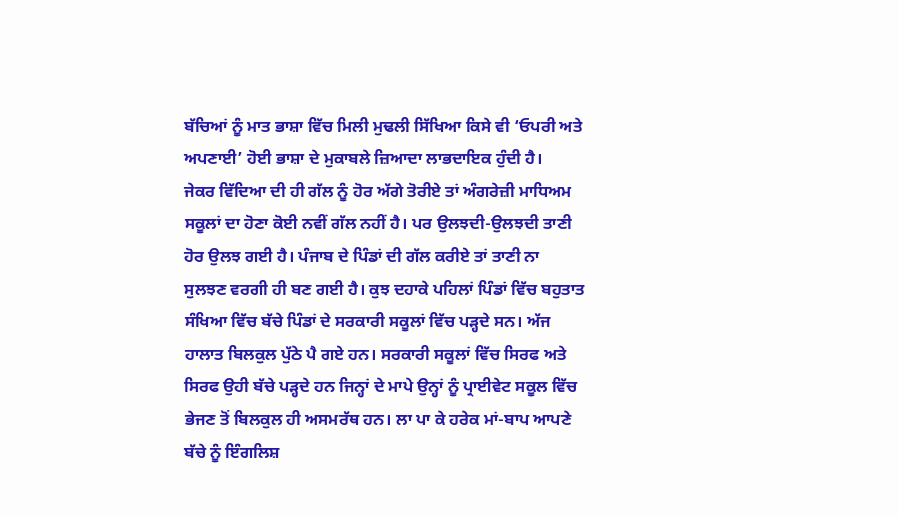ਬੱਚਿਆਂ ਨੂੰ ਮਾਤ ਭਾਸ਼ਾ ਵਿੱਚ ਮਿਲੀ ਮੁਢਲੀ ਸਿੱਖਿਆ ਕਿਸੇ ਵੀ ‘ਓਪਰੀ ਅਤੇ ਅਪਣਾਈ’ ਹੋਈ ਭਾਸ਼ਾ ਦੇ ਮੁਕਾਬਲੇ ਜ਼ਿਆਦਾ ਲਾਭਦਾਇਕ ਹੁੰਦੀ ਹੈ।
ਜੇਕਰ ਵਿੱਦਿਆ ਦੀ ਹੀ ਗੱਲ ਨੂੰ ਹੋਰ ਅੱਗੇ ਤੋਰੀਏ ਤਾਂ ਅੰਗਰੇਜ਼ੀ ਮਾਧਿਅਮ ਸਕੂਲਾਂ ਦਾ ਹੋਣਾ ਕੋਈ ਨਵੀਂ ਗੱਲ ਨਹੀਂ ਹੈ। ਪਰ ਉਲਝਦੀ-ਉਲਝਦੀ ਤਾਣੀ ਹੋਰ ਉਲਝ ਗਈ ਹੈ। ਪੰਜਾਬ ਦੇ ਪਿੰਡਾਂ ਦੀ ਗੱਲ ਕਰੀਏ ਤਾਂ ਤਾਣੀ ਨਾ ਸੁਲਝਣ ਵਰਗੀ ਹੀ ਬਣ ਗਈ ਹੈ। ਕੁਝ ਦਹਾਕੇ ਪਹਿਲਾਂ ਪਿੰਡਾਂ ਵਿੱਚ ਬਹੁਤਾਤ ਸੰਖਿਆ ਵਿੱਚ ਬੱਚੇ ਪਿੰਡਾਂ ਦੇ ਸਰਕਾਰੀ ਸਕੂਲਾਂ ਵਿੱਚ ਪੜ੍ਹਦੇ ਸਨ। ਅੱਜ ਹਾਲਾਤ ਬਿਲਕੁਲ ਪੁੱਠੇ ਪੈ ਗਏ ਹਨ। ਸਰਕਾਰੀ ਸਕੂਲਾਂ ਵਿੱਚ ਸਿਰਫ ਅਤੇ ਸਿਰਫ ਉਹੀ ਬੱਚੇ ਪੜ੍ਹਦੇ ਹਨ ਜਿਨ੍ਹਾਂ ਦੇ ਮਾਪੇ ਉਨ੍ਹਾਂ ਨੂੰ ਪ੍ਰਾਈਵੇਟ ਸਕੂਲ ਵਿੱਚ ਭੇਜਣ ਤੋਂ ਬਿਲਕੁਲ ਹੀ ਅਸਮਰੱਥ ਹਨ। ਲਾ ਪਾ ਕੇ ਹਰੇਕ ਮਾਂ-ਬਾਪ ਆਪਣੇ ਬੱਚੇ ਨੂੰ ਇੰਗਲਿਸ਼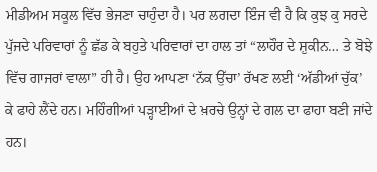ਮੀਡੀਅਮ ਸਕੂਲ ਵਿੱਚ ਭੇਜਣਾ ਚਾਹੁੰਦਾ ਹੈ। ਪਰ ਲਗਦਾ ਇੰਜ ਵੀ ਹੈ ਕਿ ਕੁਝ ਕੁ ਸਰਦੇ ਪੁੱਜਦੇ ਪਰਿਵਾਰਾਂ ਨੂੰ ਛੱਡ ਕੇ ਬਹੁਤੇ ਪਰਿਵਾਰਾਂ ਦਾ ਹਾਲ ਤਾਂ “ਲਾਹੌਰ ਦੇ ਸ਼ੁਕੀਨ… ਤੇ ਬੋਝੇ ਵਿੱਚ ਗਾਜਰਾਂ ਵਾਲਾ” ਹੀ ਹੈ। ਉਹ ਆਪਣਾ ‘ਨੱਕ ਉੱਚਾ’ ਰੱਖਣ ਲਈ ‘ਅੱਡੀਆਂ ਚੁੱਕ’ ਕੇ ਫਾਹੇ ਲੈਂਦੇ ਹਨ। ਮਹਿੰਗੀਆਂ ਪੜ੍ਹਾਈਆਂ ਦੇ ਖ਼ਰਚੇ ਉਨ੍ਹਾਂ ਦੇ ਗਲ ਦਾ ਫਾਹਾ ਬਣੀ ਜਾਂਦੇ ਹਨ।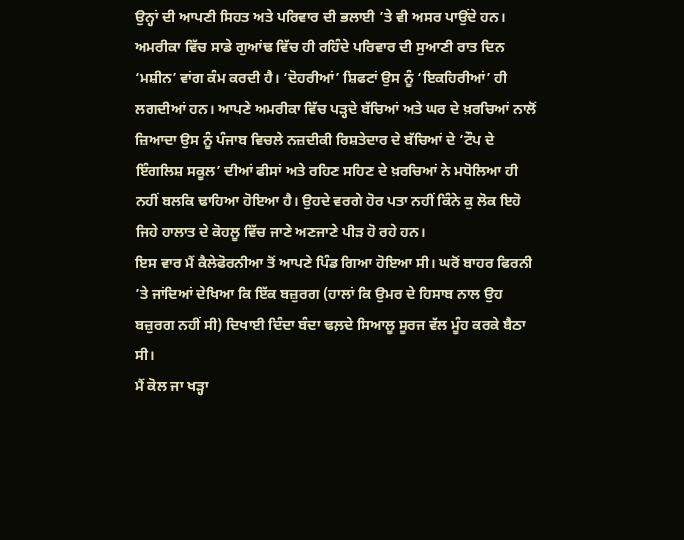ਉਨ੍ਹਾਂ ਦੀ ਆਪਣੀ ਸਿਹਤ ਅਤੇ ਪਰਿਵਾਰ ਦੀ ਭਲਾਈ ’ਤੇ ਵੀ ਅਸਰ ਪਾਉਂਦੇ ਹਨ।
ਅਮਰੀਕਾ ਵਿੱਚ ਸਾਡੇ ਗੁਆਂਢ ਵਿੱਚ ਹੀ ਰਹਿੰਦੇ ਪਰਿਵਾਰ ਦੀ ਸੁਆਣੀ ਰਾਤ ਦਿਨ ‘ਮਸ਼ੀਨ’ ਵਾਂਗ ਕੰਮ ਕਰਦੀ ਹੈ। ‘ਦੋਹਰੀਆਂ’ ਸ਼ਿਫਟਾਂ ਉਸ ਨੂੰ ‘ਇਕਹਿਰੀਆਂ’ ਹੀ ਲਗਦੀਆਂ ਹਨ। ਆਪਣੇ ਅਮਰੀਕਾ ਵਿੱਚ ਪੜ੍ਹਦੇ ਬੱਚਿਆਂ ਅਤੇ ਘਰ ਦੇ ਖ਼ਰਚਿਆਂ ਨਾਲੋਂ ਜ਼ਿਆਦਾ ਉਸ ਨੂੰ ਪੰਜਾਬ ਵਿਚਲੇ ਨਜ਼ਦੀਕੀ ਰਿਸ਼ਤੇਦਾਰ ਦੇ ਬੱਚਿਆਂ ਦੇ ‘ਟੌਪ ਦੇ ਇੰਗਲਿਸ਼ ਸਕੂਲ’ ਦੀਆਂ ਫੀਸਾਂ ਅਤੇ ਰਹਿਣ ਸਹਿਣ ਦੇ ਖ਼ਰਚਿਆਂ ਨੇ ਮਧੋਲਿਆ ਹੀ ਨਹੀਂ ਬਲਕਿ ਢਾਹਿਆ ਹੋਇਆ ਹੈ। ਉਹਦੇ ਵਰਗੇ ਹੋਰ ਪਤਾ ਨਹੀਂ ਕਿੰਨੇ ਕੁ ਲੋਕ ਇਹੋ ਜਿਹੇ ਹਾਲਾਤ ਦੇ ਕੋਹਲੂ ਵਿੱਚ ਜਾਣੇ ਅਣਜਾਣੇ ਪੀੜ ਹੋ ਰਹੇ ਹਨ।
ਇਸ ਵਾਰ ਮੈਂ ਕੈਲੇਫੋਰਨੀਆ ਤੋਂ ਆਪਣੇ ਪਿੰਡ ਗਿਆ ਹੋਇਆ ਸੀ। ਘਰੋਂ ਬਾਹਰ ਫਿਰਨੀ ’ਤੇ ਜਾਂਦਿਆਂ ਦੇਖਿਆ ਕਿ ਇੱਕ ਬਜ਼ੁਰਗ (ਹਾਲਾਂ ਕਿ ਉਮਰ ਦੇ ਹਿਸਾਬ ਨਾਲ ਉਹ ਬਜ਼ੁਰਗ ਨਹੀਂ ਸੀ) ਦਿਖਾਈ ਦਿੰਦਾ ਬੰਦਾ ਢਲ਼ਦੇ ਸਿਆਲੂ ਸੂਰਜ ਵੱਲ ਮੂੰਹ ਕਰਕੇ ਬੈਠਾ ਸੀ।
ਮੈਂ ਕੋਲ ਜਾ ਖੜ੍ਹਾ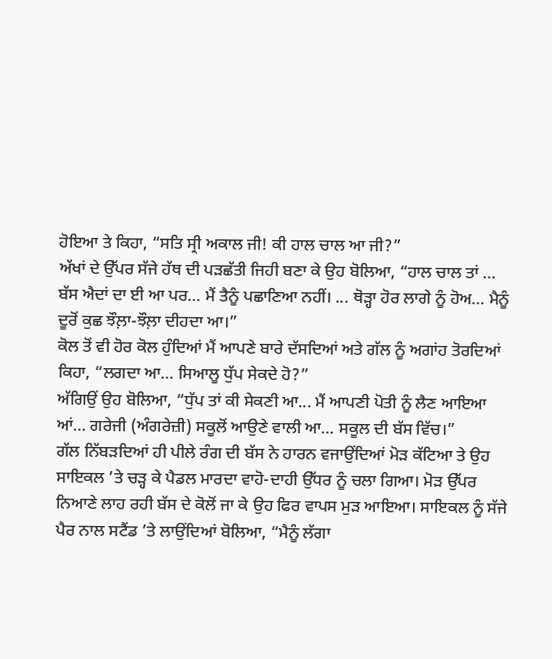ਹੋਇਆ ਤੇ ਕਿਹਾ, “ਸਤਿ ਸ੍ਰੀ ਅਕਾਲ ਜੀ! ਕੀ ਹਾਲ ਚਾਲ ਆ ਜੀ?”
ਅੱਖਾਂ ਦੇ ਉੱਪਰ ਸੱਜੇ ਹੱਥ ਦੀ ਪੜਛੱਤੀ ਜਿਹੀ ਬਣਾ ਕੇ ਉਹ ਬੋਲਿਆ, “ਹਾਲ ਚਾਲ ਤਾਂ … ਬੱਸ ਐਦਾਂ ਦਾ ਈ ਆ ਪਰ… ਮੈਂ ਤੈਨੂੰ ਪਛਾਣਿਆ ਨਹੀਂ। ... ਥੋੜ੍ਹਾ ਹੋਰ ਲਾਗੇ ਨੂੰ ਹੋਅ… ਮੈਨੂੰ ਦੂਰੋਂ ਕੁਛ ਝੌਲ਼ਾ-ਝੌਲ਼ਾ ਦੀਹਦਾ ਆ।”
ਕੋਲ ਤੋਂ ਵੀ ਹੋਰ ਕੋਲ ਹੁੰਦਿਆਂ ਮੈਂ ਆਪਣੇ ਬਾਰੇ ਦੱਸਦਿਆਂ ਅਤੇ ਗੱਲ ਨੂੰ ਅਗਾਂਹ ਤੋਰਦਿਆਂ ਕਿਹਾ, “ਲਗਦਾ ਆ… ਸਿਆਲੂ ਧੁੱਪ ਸੇਕਦੇ ਹੋ?”
ਅੱਗਿਉਂ ਉਹ ਬੋਲਿਆ, “ਧੁੱਪ ਤਾਂ ਕੀ ਸੇਕਣੀ ਆ... ਮੈਂ ਆਪਣੀ ਪੋਤੀ ਨੂੰ ਲੈਣ ਆਇਆ ਆਂ… ਗਰੇਜੀ (ਅੰਗਰੇਜ਼ੀ) ਸਕੂਲੋਂ ਆਉਣੇ ਵਾਲੀ ਆ… ਸਕੂਲ ਦੀ ਬੱਸ ਵਿੱਚ।”
ਗੱਲ ਨਿੱਬੜਦਿਆਂ ਹੀ ਪੀਲੇ ਰੰਗ ਦੀ ਬੱਸ ਨੇ ਹਾਰਨ ਵਜਾਉਂਦਿਆਂ ਮੋੜ ਕੱਟਿਆ ਤੇ ਉਹ ਸਾਇਕਲ ’ਤੇ ਚੜ੍ਹ ਕੇ ਪੈਡਲ ਮਾਰਦਾ ਵਾਹੋ-ਦਾਹੀ ਉੱਧਰ ਨੂੰ ਚਲਾ ਗਿਆ। ਮੋੜ ਉੱਪਰ ਨਿਆਣੇ ਲਾਹ ਰਹੀ ਬੱਸ ਦੇ ਕੋਲੋਂ ਜਾ ਕੇ ਉਹ ਫਿਰ ਵਾਪਸ ਮੁੜ ਆਇਆ। ਸਾਇਕਲ ਨੂੰ ਸੱਜੇ ਪੈਰ ਨਾਲ ਸਟੈਂਡ ’ਤੇ ਲਾਉਂਦਿਆਂ ਬੋਲਿਆ, “ਮੈਨੂੰ ਲੱਗਾ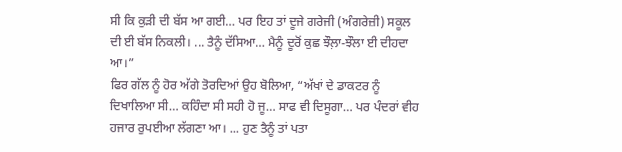ਸੀ ਕਿ ਕੁੜੀ ਦੀ ਬੱਸ ਆ ਗਈ… ਪਰ ਇਹ ਤਾਂ ਦੂਜੇ ਗਰੇਜੀ (ਅੰਗਰੇਜ਼ੀ) ਸਕੂਲ ਦੀ ਈ ਬੱਸ ਨਿਕਲੀ। ... ਤੈਨੂੰ ਦੱਸਿਆ… ਮੈਨੂੰ ਦੂਰੋਂ ਕੁਛ ਝੌਲ਼ਾ-ਝੌਲਾ ਈ ਦੀਹਦਾ ਆ।”
ਫਿਰ ਗੱਲ ਨੂੰ ਹੋਰ ਅੱਗੇ ਤੋਰਦਿਆਂ ਉਹ ਬੋਲਿਆ, “ਅੱਖਾਂ ਦੇ ਡਾਕਟਰ ਨੂੰ ਦਿਖਾਲਿਆ ਸੀ… ਕਹਿੰਦਾ ਸੀ ਸਹੀ ਹੋ ਜੂ… ਸਾਫ ਵੀ ਦਿਸੂਗਾ… ਪਰ ਪੰਦਰਾਂ ਵੀਹ ਹਜਾਰ ਰੁਪਈਆ ਲੱਗਣਾ ਆ। ... ਹੁਣ ਤੈਨੂੰ ਤਾਂ ਪਤਾ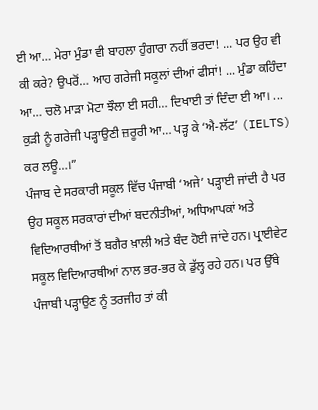ਈ ਆ… ਮੇਰਾ ਮੁੰਡਾ ਵੀ ਬਾਹਲਾ ਹੁੰਗਾਰਾ ਨਹੀਂ ਭਰਦਾ! ... ਪਰ ਉਹ ਵੀ ਕੀ ਕਰੇ? ਉਪਰੋਂ… ਆਹ ਗਰੇਜੀ ਸਕੂਲਾਂ ਦੀਆਂ ਫੀਸਾਂ! ... ਮੁੰਡਾ ਕਹਿੰਦਾ ਆ… ਚਲੋ ਮਾੜਾ ਮੋਟਾ ਝੌਲਾ ਈ ਸਹੀ… ਦਿਖਾਈ ਤਾਂ ਦਿੰਦਾ ਈ ਆ। ... ਕੁੜੀ ਨੂੰ ਗਰੇਜੀ ਪੜ੍ਹਾਉਣੀ ਜ਼ਰੂਰੀ ਆ… ਪੜ੍ਹ ਕੇ ‘ਐ-ਲੱਟ’ (IELTS) ਕਰ ਲਊ…।”
ਪੰਜਾਬ ਦੇ ਸਰਕਾਰੀ ਸਕੂਲ ਵਿੱਚ ਪੰਜਾਬੀ ‘ਅਜੇ’ ਪੜ੍ਹਾਈ ਜਾਂਦੀ ਹੈ ਪਰ ਉਹ ਸਕੂਲ ਸਰਕਾਰਾਂ ਦੀਆਂ ਬਦਨੀਤੀਆਂ, ਅਧਿਆਪਕਾਂ ਅਤੇ ਵਿਦਿਆਰਥੀਆਂ ਤੋਂ ਬਗੈਰ ਖ਼ਾਲੀ ਅਤੇ ਬੰਦ ਹੋਈ ਜਾਂਦੇ ਹਨ। ਪ੍ਰਾਈਵੇਟ ਸਕੂਲ ਵਿਦਿਆਰਥੀਆਂ ਨਾਲ ਭਰ-ਭਰ ਕੇ ਡੁੱਲ੍ਹ ਰਹੇ ਹਨ। ਪਰ ਉੱਥੇ ਪੰਜਾਬੀ ਪੜ੍ਹਾਉਣ ਨੂੰ ਤਰਜੀਹ ਤਾਂ ਕੀ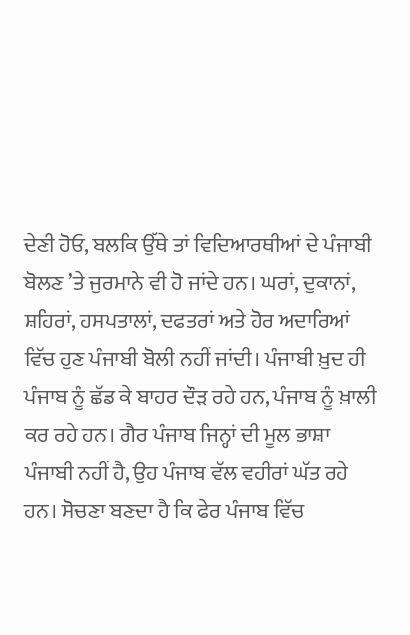ਦੇਣੀ ਹੋਓ, ਬਲਕਿ ਉੱਥੇ ਤਾਂ ਵਿਦਿਆਰਥੀਆਂ ਦੇ ਪੰਜਾਬੀ ਬੋਲਣ ’ਤੇ ਜੁਰਮਾਨੇ ਵੀ ਹੋ ਜਾਂਦੇ ਹਨ। ਘਰਾਂ, ਦੁਕਾਨਾਂ, ਸ਼ਹਿਰਾਂ, ਹਸਪਤਾਲਾਂ, ਦਫਤਰਾਂ ਅਤੇ ਹੋਰ ਅਦਾਰਿਆਂ ਵਿੱਚ ਹੁਣ ਪੰਜਾਬੀ ਬੋਲੀ ਨਹੀਂ ਜਾਂਦੀ। ਪੰਜਾਬੀ ਖ਼ੁਦ ਹੀ ਪੰਜਾਬ ਨੂੰ ਛੱਡ ਕੇ ਬਾਹਰ ਦੌੜ ਰਹੇ ਹਨ, ਪੰਜਾਬ ਨੂੰ ਖ਼ਾਲੀ ਕਰ ਰਹੇ ਹਨ। ਗੈਰ ਪੰਜਾਬ ਜਿਨ੍ਹਾਂ ਦੀ ਮੂਲ ਭਾਸ਼ਾ ਪੰਜਾਬੀ ਨਹੀਂ ਹੈ, ਉਹ ਪੰਜਾਬ ਵੱਲ ਵਹੀਰਾਂ ਘੱਤ ਰਹੇ ਹਨ। ਸੋਚਣਾ ਬਣਦਾ ਹੈ ਕਿ ਫੇਰ ਪੰਜਾਬ ਵਿੱਚ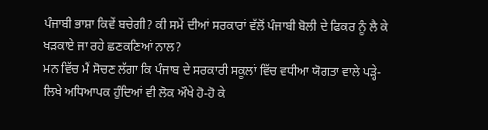ਪੰਜਾਬੀ ਭਾਸ਼ਾ ਕਿਵੇਂ ਬਚੇਗੀ? ਕੀ ਸਮੇਂ ਦੀਆਂ ਸਰਕਾਰਾਂ ਵੱਲੋਂ ਪੰਜਾਬੀ ਬੋਲੀ ਦੇ ਫਿਕਰ ਨੂੰ ਲੈ ਕੇ ਖੜਕਾਏ ਜਾ ਰਹੇ ਛਣਕਣਿਆਂ ਨਾਲ?
ਮਨ ਵਿੱਚ ਮੈਂ ਸੋਚਣ ਲੱਗਾ ਕਿ ਪੰਜਾਬ ਦੇ ਸਰਕਾਰੀ ਸਕੂਲਾਂ ਵਿੱਚ ਵਧੀਆ ਯੋਗਤਾ ਵਾਲੇ ਪੜ੍ਹੇ-ਲਿਖੇ ਅਧਿਆਪਕ ਹੁੰਦਿਆਂ ਵੀ ਲੋਕ ਔਖੇ ਹੋ-ਹੋ ਕੇ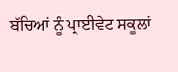ਬੱਚਿਆਂ ਨੂੰ ਪ੍ਰਾਈਵੇਟ ਸਕੂਲਾਂ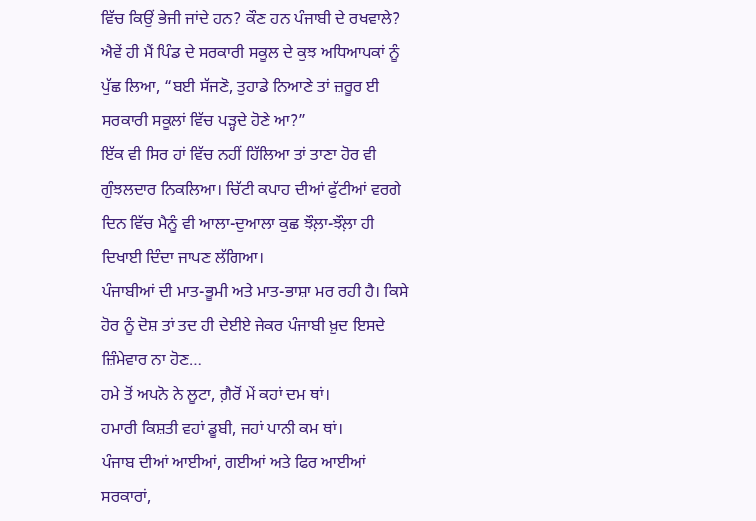ਵਿੱਚ ਕਿਉਂ ਭੇਜੀ ਜਾਂਦੇ ਹਨ? ਕੌਣ ਹਨ ਪੰਜਾਬੀ ਦੇ ਰਖਵਾਲੇ?
ਐਵੇਂ ਹੀ ਮੈਂ ਪਿੰਡ ਦੇ ਸਰਕਾਰੀ ਸਕੂਲ ਦੇ ਕੁਝ ਅਧਿਆਪਕਾਂ ਨੂੰ ਪੁੱਛ ਲਿਆ, “ਬਈ ਸੱਜਣੋ, ਤੁਹਾਡੇ ਨਿਆਣੇ ਤਾਂ ਜ਼ਰੂਰ ਈ ਸਰਕਾਰੀ ਸਕੂਲਾਂ ਵਿੱਚ ਪੜ੍ਹਦੇ ਹੋਣੇ ਆ?”
ਇੱਕ ਵੀ ਸਿਰ ਹਾਂ ਵਿੱਚ ਨਹੀਂ ਹਿੱਲਿਆ ਤਾਂ ਤਾਣਾ ਹੋਰ ਵੀ ਗੁੰਝਲਦਾਰ ਨਿਕਲਿਆ। ਚਿੱਟੀ ਕਪਾਹ ਦੀਆਂ ਫੁੱਟੀਆਂ ਵਰਗੇ ਦਿਨ ਵਿੱਚ ਮੈਨੂੰ ਵੀ ਆਲਾ-ਦੁਆਲਾ ਕੁਛ ਝੌਲ਼ਾ-ਝੌਲ਼ਾ ਹੀ ਦਿਖਾਈ ਦਿੰਦਾ ਜਾਪਣ ਲੱਗਿਆ।
ਪੰਜਾਬੀਆਂ ਦੀ ਮਾਤ-ਭੂਮੀ ਅਤੇ ਮਾਤ-ਭਾਸ਼ਾ ਮਰ ਰਹੀ ਹੈ। ਕਿਸੇ ਹੋਰ ਨੂੰ ਦੋਸ਼ ਤਾਂ ਤਦ ਹੀ ਦੇਈਏ ਜੇਕਰ ਪੰਜਾਬੀ ਖ਼ੁਦ ਇਸਦੇ ਜ਼ਿੰਮੇਵਾਰ ਨਾ ਹੋਣ…
ਹਮੇ ਤੋਂ ਅਪਨੋ ਨੇ ਲੂਟਾ, ਗ਼ੈਰੋਂ ਮੇਂ ਕਹਾਂ ਦਮ ਥਾਂ।
ਹਮਾਰੀ ਕਿਸ਼ਤੀ ਵਹਾਂ ਡੂਬੀ, ਜਹਾਂ ਪਾਨੀ ਕਮ ਥਾਂ।
ਪੰਜਾਬ ਦੀਆਂ ਆਈਆਂ, ਗਈਆਂ ਅਤੇ ਫਿਰ ਆਈਆਂ ਸਰਕਾਰਾਂ,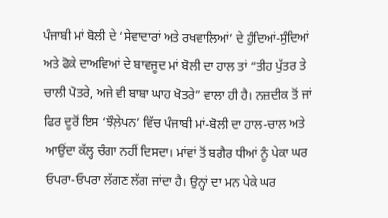ਪੰਜਾਬੀ ਮਾਂ ਬੋਲੀ ਦੇ ‘ਸੇਵਾਦਾਰਾਂ ਅਤੇ ਰਖਵਾਲਿਆਂ’ ਦੇ ਹੁੰਦਿਆਂ-ਸੁੰਦਿਆਂ ਅਤੇ ਫੋਕੇ ਦਾਅਵਿਆਂ ਦੇ ਬਾਵਜੂਦ ਮਾਂ ਬੋਲੀ ਦਾ ਹਾਲ ਤਾਂ “ਤੀਹ ਪੁੱਤਰ ਤੇ ਚਾਲੀ ਪੋਤਰੇ, ਅਜੇ ਵੀ ਬਾਬਾ ਘਾਹ ਖੋਤਰੇ” ਵਾਲਾ ਹੀ ਹੈ। ਨਜ਼ਦੀਕ ਤੋਂ ਜਾਂ ਫਿਰ ਦੂਰੋਂ ਇਸ ‘ਝੌਲ਼ੇਪਨ’ ਵਿੱਚ ਪੰਜਾਬੀ ਮਾਂ-ਬੋਲੀ ਦਾ ਹਾਲ-ਚਾਲ ਅਤੇ ਆਉਂਦਾ ਕੱਲ੍ਹ ਚੰਗਾ ਨਹੀਂ ਦਿਸਦਾ। ਮਾਂਵਾਂ ਤੋਂ ਬਗੈਰ ਧੀਆਂ ਨੂੰ ਪੇਕਾ ਘਰ ਓਪਰਾ-ਓਪਰਾ ਲੱਗਣ ਲੱਗ ਜਾਂਦਾ ਹੈ। ਉਨ੍ਹਾਂ ਦਾ ਮਨ ਪੇਕੇ ਘਰ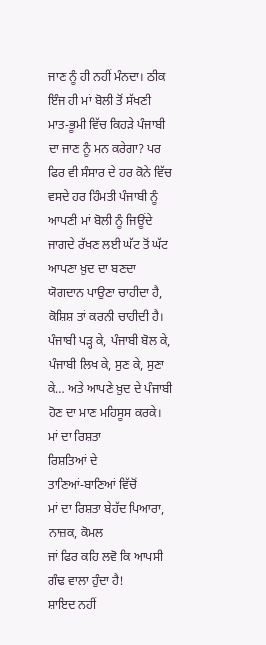ਜਾਣ ਨੂੰ ਹੀ ਨਹੀਂ ਮੰਨਦਾ। ਠੀਕ ਇੰਜ ਹੀ ਮਾਂ ਬੋਲੀ ਤੋਂ ਸੱਖਣੀ ਮਾਤ-ਭੂਮੀ ਵਿੱਚ ਕਿਹੜੇ ਪੰਜਾਬੀ ਦਾ ਜਾਣ ਨੂੰ ਮਨ ਕਰੇਗਾ? ਪਰ ਫਿਰ ਵੀ ਸੰਸਾਰ ਦੇ ਹਰ ਕੋਨੇ ਵਿੱਚ ਵਸਦੇ ਹਰ ਹਿੰਮਤੀ ਪੰਜਾਬੀ ਨੂੰ ਆਪਣੀ ਮਾਂ ਬੋਲੀ ਨੂੰ ਜਿਊਂਦੇ ਜਾਗਦੇ ਰੱਖਣ ਲਈ ਘੱਟ ਤੋਂ ਘੱਟ ਆਪਣਾ ਖ਼ੁਦ ਦਾ ਬਣਦਾ ਯੋਗਦਾਨ ਪਾਉਣਾ ਚਾਹੀਦਾ ਹੈ, ਕੋਸ਼ਿਸ਼ ਤਾਂ ਕਰਨੀ ਚਾਹੀਦੀ ਹੈ। ਪੰਜਾਬੀ ਪੜ੍ਹ ਕੇ, ਪੰਜਾਬੀ ਬੋਲ ਕੇ, ਪੰਜਾਬੀ ਲਿਖ ਕੇ, ਸੁਣ ਕੇ, ਸੁਣਾ ਕੇ… ਅਤੇ ਆਪਣੇ ਖ਼ੁਦ ਦੇ ਪੰਜਾਬੀ ਹੋਣ ਦਾ ਮਾਣ ਮਹਿਸੂਸ ਕਰਕੇ।
ਮਾਂ ਦਾ ਰਿਸ਼ਤਾ
ਰਿਸ਼ਤਿਆਂ ਦੇ
ਤਾਣਿਆਂ-ਬਾਣਿਆਂ ਵਿੱਚੋਂ
ਮਾਂ ਦਾ ਰਿਸ਼ਤਾ ਬੇਹੱਦ ਪਿਆਰਾ, ਨਾਜ਼ਕ, ਕੋਮਲ
ਜਾਂ ਫਿਰ ਕਹਿ ਲਵੋ ਕਿ ਆਪਸੀ ਗੰਢ ਵਾਲਾ ਹੁੰਦਾ ਹੈ!
ਸ਼ਾਇਦ ਨਹੀਂ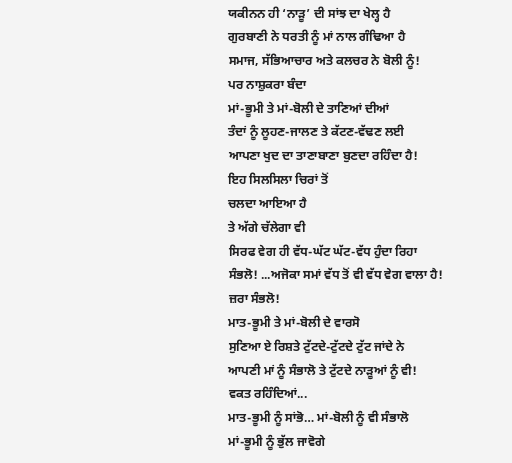ਯਕੀਨਨ ਹੀ ‘ਨਾੜੂ’ ਦੀ ਸਾਂਝ ਦਾ ਖੇਲ੍ਹ ਹੈ
ਗੁਰਬਾਣੀ ਨੇ ਧਰਤੀ ਨੂੰ ਮਾਂ ਨਾਲ ਗੰਢਿਆ ਹੈ
ਸਮਾਜ, ਸੱਭਿਆਚਾਰ ਅਤੇ ਕਲਚਰ ਨੇ ਬੋਲੀ ਨੂੰ!
ਪਰ ਨਾਸ਼ੁਕਰਾ ਬੰਦਾ
ਮਾਂ-ਭੂਮੀ ਤੇ ਮਾਂ-ਬੋਲੀ ਦੇ ਤਾਣਿਆਂ ਦੀਆਂ
ਤੰਦਾਂ ਨੂੰ ਲੂਹਣ-ਜਾਲਣ ਤੇ ਕੱਟਣ-ਵੱਢਣ ਲਈ
ਆਪਣਾ ਖੁਦ ਦਾ ਤਾਣਾਬਾਣਾ ਬੁਣਦਾ ਰਹਿੰਦਾ ਹੈ!
ਇਹ ਸਿਲਸਿਲਾ ਚਿਰਾਂ ਤੋਂ
ਚਲਦਾ ਆਇਆ ਹੈ
ਤੇ ਅੱਗੇ ਚੱਲੇਗਾ ਵੀ
ਸਿਰਫ ਵੇਗ ਹੀ ਵੱਧ-ਘੱਟ ਘੱਟ-ਵੱਧ ਹੁੰਦਾ ਰਿਹਾ
ਸੰਭਲੋ! ...ਅਜੋਕਾ ਸਮਾਂ ਵੱਧ ਤੋਂ ਵੀ ਵੱਧ ਵੇਗ ਵਾਲਾ ਹੈ!
ਜ਼ਰਾ ਸੰਭਲੋ!
ਮਾਤ-ਭੂਮੀ ਤੇ ਮਾਂ-ਬੋਲੀ ਦੇ ਵਾਰਸੋ
ਸੁਣਿਆ ਏ ਰਿਸ਼ਤੇ ਟੁੱਟਦੇ-ਟੁੱਟਦੇ ਟੁੱਟ ਜਾਂਦੇ ਨੇ
ਆਪਣੀ ਮਾਂ ਨੂੰ ਸੰਭਾਲੋ ਤੇ ਟੁੱਟਦੇ ਨਾੜੂਆਂ ਨੂੰ ਵੀ!
ਵਕਤ ਰਹਿੰਦਿਆਂ...
ਮਾਤ-ਭੂਮੀ ਨੂੰ ਸਾਂਭੋ… ਮਾਂ-ਬੋਲੀ ਨੂੰ ਵੀ ਸੰਭਾਲੋ
ਮਾਂ-ਭੂਮੀ ਨੂੰ ਭੁੱਲ ਜਾਵੋਗੇ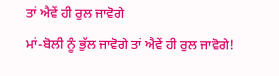ਤਾਂ ਐਵੇਂ ਹੀ ਰੁਲ ਜਾਵੋਗੇ
ਮਾਂ-ਬੋਲੀ ਨੂੰ ਭੁੱਲ ਜਾਵੋਗੇ ਤਾਂ ਐਵੇਂ ਹੀ ਰੁਲ ਜਾਵੋਗੇ!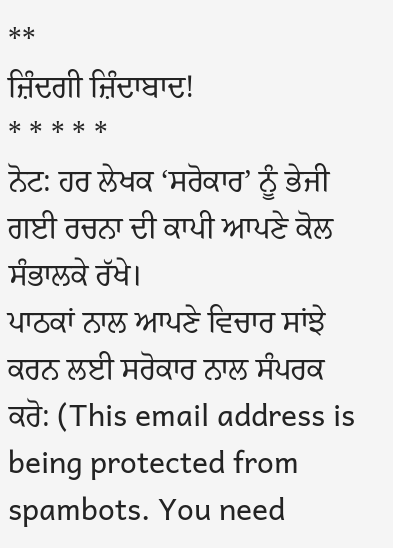**
ਜ਼ਿੰਦਗੀ ਜ਼ਿੰਦਾਬਾਦ!
* * * * *
ਨੋਟ: ਹਰ ਲੇਖਕ ‘ਸਰੋਕਾਰ’ ਨੂੰ ਭੇਜੀ ਗਈ ਰਚਨਾ ਦੀ ਕਾਪੀ ਆਪਣੇ ਕੋਲ ਸੰਭਾਲਕੇ ਰੱਖੇ।
ਪਾਠਕਾਂ ਨਾਲ ਆਪਣੇ ਵਿਚਾਰ ਸਾਂਝੇ ਕਰਨ ਲਈ ਸਰੋਕਾਰ ਨਾਲ ਸੰਪਰਕ ਕਰੋ: (This email address is being protected from spambots. You need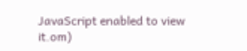JavaScript enabled to view it.om)